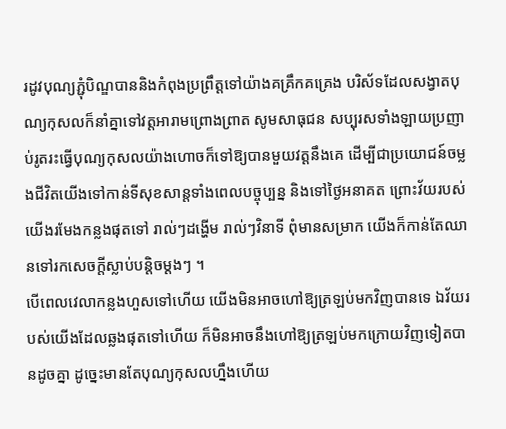រដូវបុណ្យភ្ជុំបិណ្ឌបាននិងកំពុងប្រព្រឹត្តទៅយ៉ាងគគ្រឹកគគ្រេង បរិស័ទដែលសង្វាតបុណ្យកុសលក៏នាំគ្នាទៅវត្តអារាមព្រោងព្រាត សូមសាធុជន សប្បុរសទាំងឡាយប្រញាប់រូតរះធ្វើបុណ្យកុសលយ៉ាងហោចក៏ទៅឱ្យបានមួយវត្តនឹងគេ ដើម្បីជាប្រយោជន៍ចម្លងជីវិតយើងទៅកាន់ទីសុខសាន្តទាំងពេលបច្ចុប្បន្ន និងទៅថ្ងៃអនាគត ព្រោះវ័យរបស់យើងរមែងកន្លងផុតទៅ រាល់ៗដង្ហើម រាល់ៗវិនាទី ពុំមានសម្រាក យើងក៏កាន់តែឈានទៅរកសេចក្តីស្លាប់បន្តិចម្តងៗ ។
បើពេលវេលាកន្លងហួសទៅហើយ យើងមិនអាចហៅឱ្យត្រឡប់មកវិញបានទេ ឯវ័យរបស់យើងដែលឆ្លងផុតទៅហើយ ក៏មិនអាចនឹងហៅឱ្យត្រឡប់មកក្រោយវិញទៀតបានដូចគ្នា ដូច្នេះមានតែបុណ្យកុសលហ្នឹងហើយ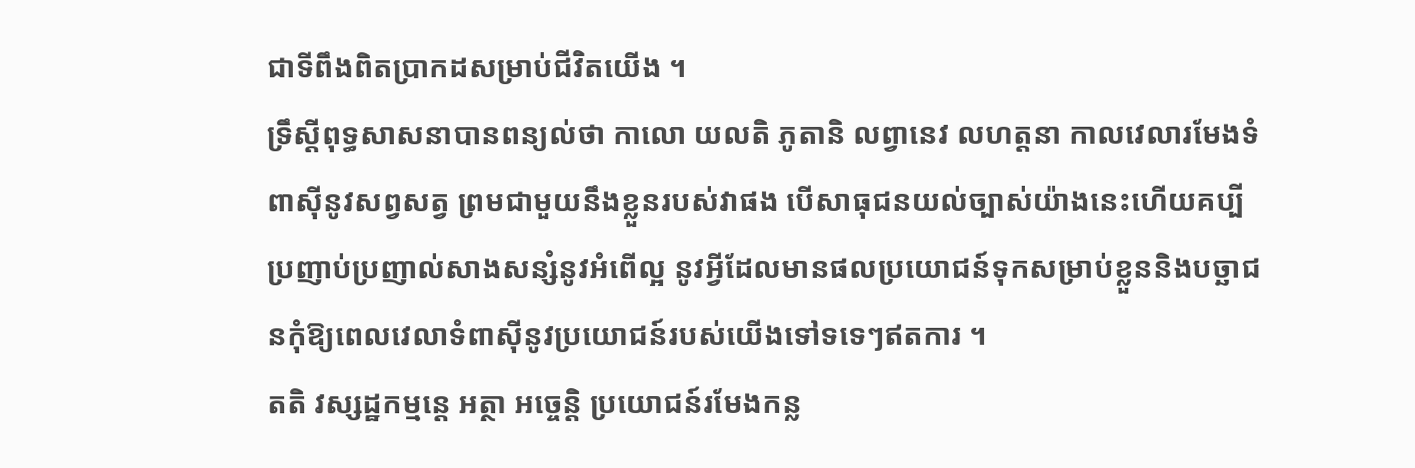ជាទីពឹងពិតប្រាកដសម្រាប់ជីវិតយើង ។
ទ្រឹស្តីពុទ្ធសាសនាបានពន្យល់ថា កាលោ យលតិ ភូតានិ លព្វានេវ លហត្តនា កាលវេលារមែងទំពាស៊ីនូវសព្វសត្វ ព្រមជាមួយនឹងខ្លួនរបស់វាផង បើសាធុជនយល់ច្បាស់យ៉ាងនេះហើយគប្បីប្រញាប់ប្រញាល់សាងសន្សំនូវអំពើល្អ នូវអ្វីដែលមានផលប្រយោជន៍ទុកសម្រាប់ខ្លួននិងបច្ឆាជនកុំឱ្យពេលវេលាទំពាស៊ីនូវប្រយោជន៍របស់យើងទៅទទេៗឥតការ ។
តតិ វស្សដ្ឋកម្មន្តេ អត្ថា អច្ចេន្តិ ប្រយោជន៍រមែងកន្ល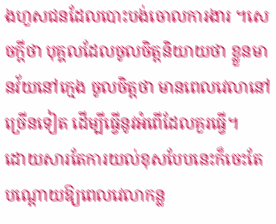ងហួសជនដែលបោះបង់ចោលការងារ ។សេចក្តីថា បុគ្គលដែលចូលចិត្តនិយាយថា ខ្លួនមានវ័យនៅក្មេង ចូលចិត្តថា មានពេលវេលានៅច្រើនទៀត ដើម្បីធ្វើនូវអំពើដែលគួរធ្វើ។
ដោយសារតែការយល់ខុសបែបនេះក៏ចេះតែបណ្តោយឱ្យពេលវេលាកន្ល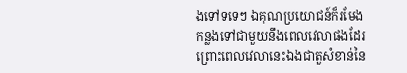ងទៅទទេៗ ឯគុណប្រយោជន៍ក៏រមែងកន្លងទៅជាមួយនឹងពេលវេលាផងដែរ ព្រោះពេលវេលានេះឯងជាតួសំខាន់នៃ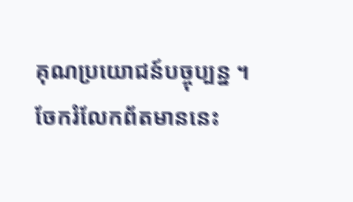គុណប្រយោជន៍បច្ចុប្បន្ន ។
ចែករំលែកព័តមាននេះ